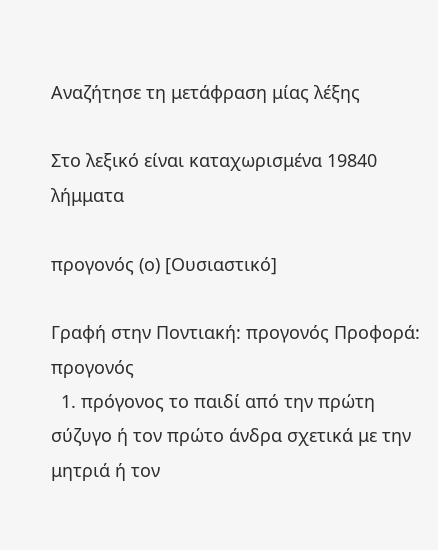Αναζήτησε τη μετάφραση μίας λέξης

Στο λεξικό είναι καταχωρισμένα 19840 λήμματα

προγονός (ο) [Ουσιαστικό]

Γραφή στην Ποντιακή: προγονός Προφορά: προγονός
  1. πρόγονος το παιδί από την πρώτη σύζυγο ή τον πρώτο άνδρα σχετικά με την μητριά ή τον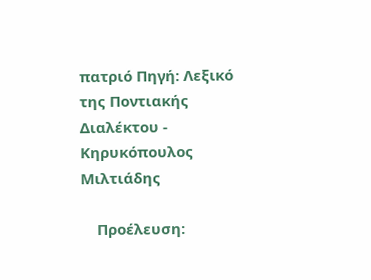πατριό Πηγή: Λεξικό της Ποντιακής Διαλέκτου - Κηρυκόπουλος Μιλτιάδης

    Προέλευση: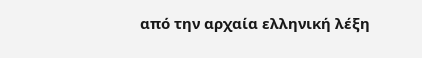από την αρχαία ελληνική λέξη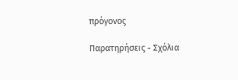πρόγονος

Παρατηρήσεις - Σχόλια